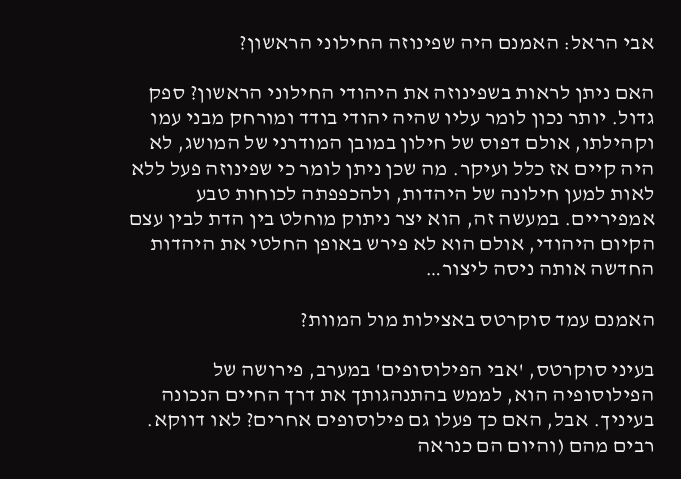אבי הראל: האמנם היה שפינוזה החילוני הראשון?

האם ניתן לראות בשפינוזה את היהודי החילוני הראשון? ספק גדול. יותר נכון לומר עליו שהיה יהודי בודד ומורחק מבני עמו וקהילתו, אולם דפוס של חילון במובן המודרני של המושג, לא היה קיים אז כלל ועיקר. מה שכן ניתן לומר כי שפינוזה פעל ללא לאות למען חילונה של היהדות, ולהכפפתה לכוחות טבע אמפיריים. במעשה זה, הוא יצר ניתוק מוחלט בין הדת לבין עצם הקיום היהודי, אולם הוא לא פירש באופן החלטי את היהדות החדשה אותה ניסה ליצור…

האמנם עמד סוקרטס באצילות מול המוות?

בעיני סוקרטס, 'אבי הפילוסופים' במערב, פירושה של הפילוסופיה הוא, לממש בהתנהגותך את דרך החיים הנכונה בעיניך. אבל, האם כך פעלו גם פילוסופים אחרים? לאו דווקא. רבים מהם (והיום הם כנראה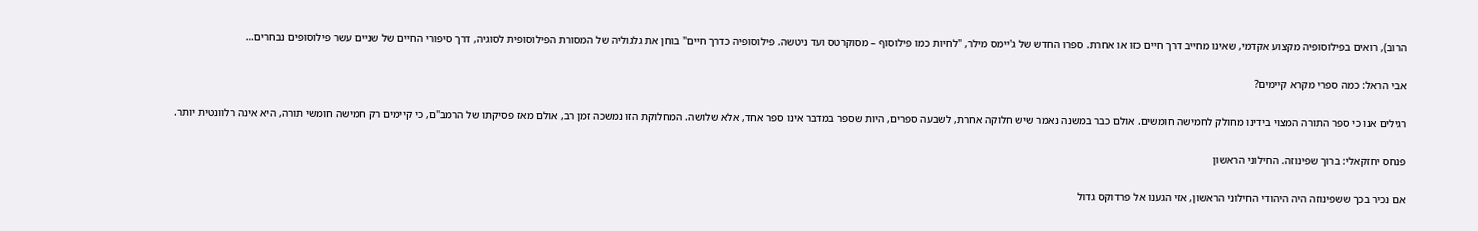הרוב), רואים בפילוסופיה מקצוע אקדמי, שאינו מחייב דרך חיים כזו או אחרת. ספרו החדש של ג'יימס מילר, "לחיות כמו פילוסוף – מסוקרטס ועד ניטשה. פילוסופיה כדרך חיים" בוחן את גלגוליה של המסורת הפילוסופית לסוגיה, דרך סיפורי החיים של שניים עשר פילוסופים נבחרים…

אבי הראל: כמה ספרי מקרא קיימים?

רגילים אנו כי ספר התורה המצוי בידינו מחולק לחמישה חומשים. אולם כבר במשנה נאמר שיש חלוקה אחרת, לשבעה ספרים, היות שספר במדבר אינו ספר אחד, אלא שלושה. המחלוקת הזו נמשכה זמן רב, אולם מאז פסיקתו של הרמב"ם, כי קיימים רק חמישה חומשי תורה, היא אינה רלוונטית יותר.

פנחס יחזקאלי: ברוך שפינוזה. החילוני הראשון

אם נכיר בכך ששפינוזה היה היהודי החילוני הראשון, אזי הגענו אל פרדוקס גדול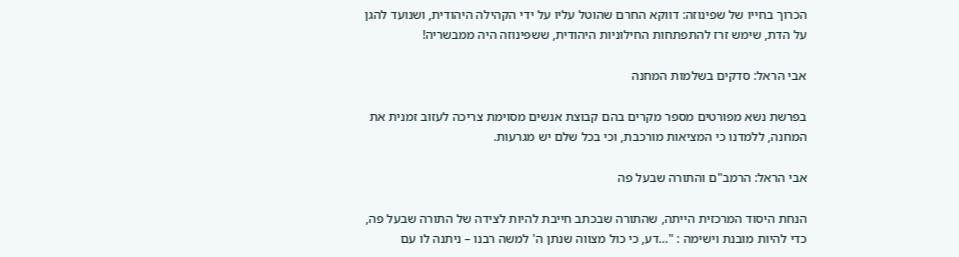הכרוך בחייו של שפינוזה: דווקא החרם שהוטל עליו על ידי הקהילה היהודית, ושנועד להגן על הדת, שימש זרז להתפתחות החילוניות היהודית, ששפינוזה היה ממבשריה!

אבי הראל: סדקים בשלמות המחנה

בפרשת נשא מפורטים מספר מקרים בהם קבוצת אנשים מסוימת צריכה לעזוב זמנית את המחנה, ללמדנו כי המציאות מורכבת, וכי בכל שלם יש מגרעות.

אבי הראל: הרמב"ם והתורה שבעל פה

הנחת היסוד המרכזית הייתה, שהתורה שבכתב חייבת להיות לצידה של התורה שבעל פה, כדי להיות מובנת וישימה : "…דע, כי כול מצווה שנתן ה' למשה רבנו – ניתנה לו עם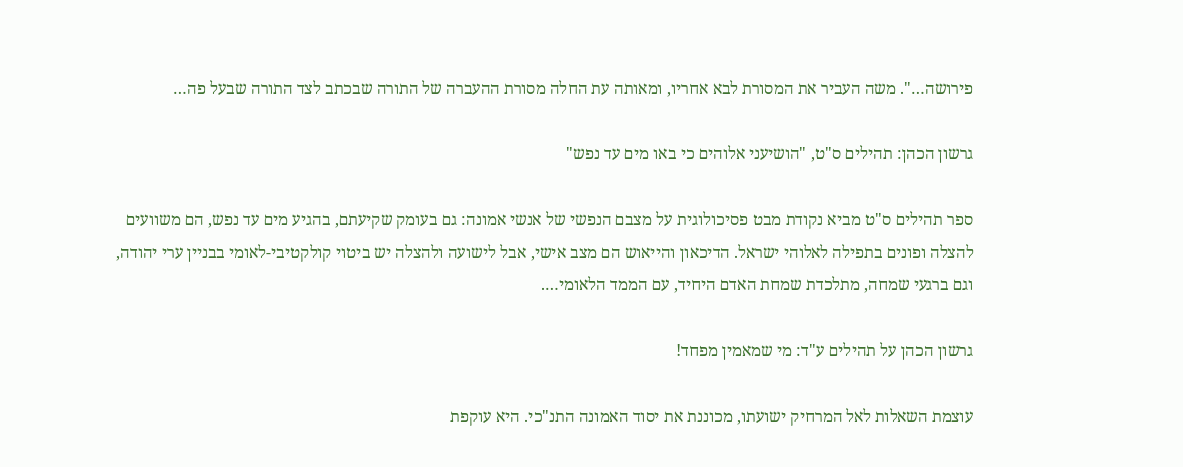פירושה…". משה העביר את המסורת לבא אחריו, ומאותה עת החלה מסורת ההעברה של התורה שבכתב לצד התורה שבעל פה…

גרשון הכהן: תהילים ס"ט, "הושיעני אלוהים כי באו מים עד נפש"

ספר תהילים ס"ט מביא נקודת מבט פסיכולוגית על מצבם הנפשי של אנשי אמונה: גם בעומק שקיעתם, בהגיע מים עד נפש, הם משוועים להצלה ופונים בתפילה לאלוהי ישראל. הדיכאון והייאוש הם מצב אישי, אבל לישועה ולהצלה יש ביטוי קולקטיבי-לאומי בבניין ערי יהודה, וגם ברגעי שמחה, מתלכדת שמחת האדם היחיד, עם הממד הלאומי….

גרשון הכהן על תהילים ע"ד: מי שמאמין מפחד!

עוצמת השאלות לאל המרחיק ישועתו, מכוננת את יסוד האמונה התנ"כי. היא עוקפת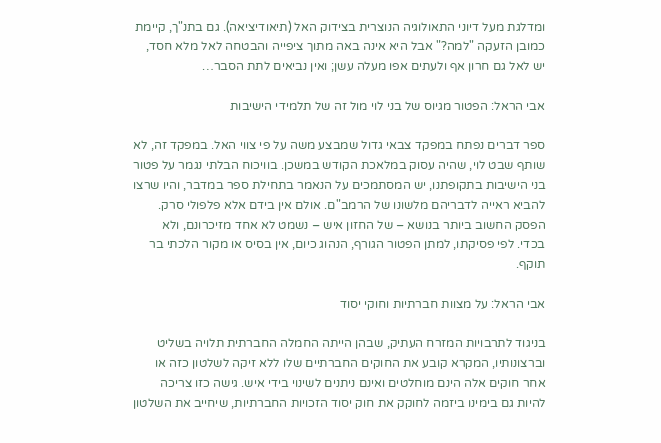ומדלגת מעל דיוני התאולוגיה הנוצרית בצידוק האל (תיאודיציאה). גם בתנ"ך, קיימת כמובן הזעקה "למה?" אבל היא אינה באה מתוך ציפייה והבטחה לאל מלא חסד, יש לאל גם חרון אף ולעתים אפו מעלה עשן; ואין נביאים לתת הסבר…

אבי הראל: הפטור מגיוס של בני לוי מול זה של תלמידי הישיבות

ספר דברים נפתח במפקד צבאי גדול שמבצע משה על פי צווי האל. במפקד זה, לא שותף שבט לוי, שהיה עסוק במלאכת הקודש במשכן. בוויכוח הבלתי נגמר על פטור בני הישיבות בתקופתנו, יש המסתמכים על הנאמר בתחילת ספר במדבר, והיו שרצו להביא ראייה לדבריהם מלשונו של הרמב"ם. אולם אין בידם אלא פלפולי סרק. הפסק החשוב ביותר בנושא – של החזון איש – נשמט לא אחד מזיכרונם, ולא בכדי. לפי פסיקתו, למתן הפטור הגורף, הנהוג כיום, אין בסיס או מקור הלכתי בר תוקף.

אבי הראל: על מצוות חברתיות וחוקי יסוד

בניגוד לתרבויות המזרח העתיק, שבהן הייתה החמלה החברתית תלויה בשליט וברצונותיו, המקרא קובע את החוקים החברתיים שלו ללא זיקה לשלטון כזה או אחר חוקים אלה הינם מוחלטים ואינם ניתנים לשינוי בידי איש. גישה כזו צריכה להיות גם בימינו ביזמה לחוקק את חוק יסוד הזכויות החברתיות, שיחייב את השלטון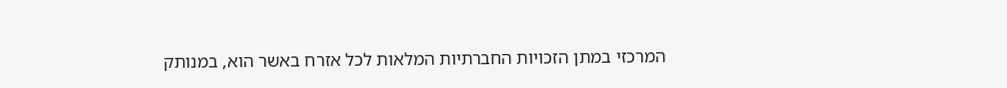המרכזי במתן הזכויות החברתיות המלאות לכל אזרח באשר הוא, במנותק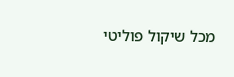מכל שיקול פוליטי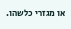או מגזרי כלשהו.